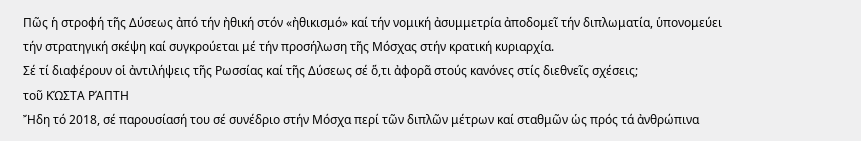Πῶς ἡ στροφή τῆς Δύσεως ἀπό τήν ἠθική στόν «ἠθικισμό» καί τήν νομική ἀσυμμετρία ἀποδομεῖ τήν διπλωματία, ὑπονομεύει τήν στρατηγική σκέψη καί συγκρούεται μέ τήν προσήλωση τῆς Μόσχας στήν κρατική κυριαρχία.
Σέ τί διαφέρουν οἱ ἀντιλήψεις τῆς Ρωσσίας καί τῆς Δύσεως σέ ὅ,τι ἀφορᾶ στούς κανόνες στίς διεθνεῖς σχέσεις;
τοῦ ΚΏΣΤΑ ΡΆΠΤΗ
Ἤδη τό 2018, σέ παρουσίασή του σέ συνέδριο στήν Μόσχα περί τῶν διπλῶν μέτρων καί σταθμῶν ὡς πρός τά ἀνθρώπινα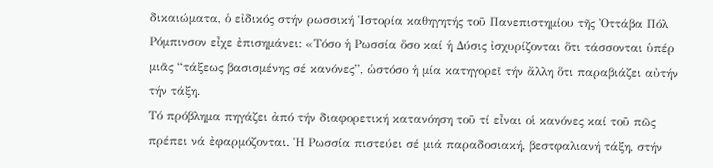δικαιώματα, ὁ εἰδικός στήν ρωσσική Ἱστορία καθηγητής τοῦ Πανεπιστημίου τῆς Ὀττάβα Πόλ Ρόμπινσον εἶχε ἐπισημάνει: «Τόσο ἡ Ρωσσία ὅσο καί ἡ Δύσις ἰσχυρίζονται ὅτι τάσσονται ὑπέρ μιᾶς “τάξεως βασισμένης σέ κανόνες”, ὡστόσο ἡ μία κατηγορεῖ τήν ἄλλη ὅτι παραβιάζει αὐτήν τήν τάξη.
Τό πρόβλημα πηγάζει ἀπό τήν διαφορετική κατανόηση τοῦ τί εἶναι οἱ κανόνες καί τοῦ πῶς πρέπει νά ἐφαρμόζονται. Ἡ Ρωσσία πιστεύει σέ μιά παραδοσιακή, βεστφαλιανή τάξη, στήν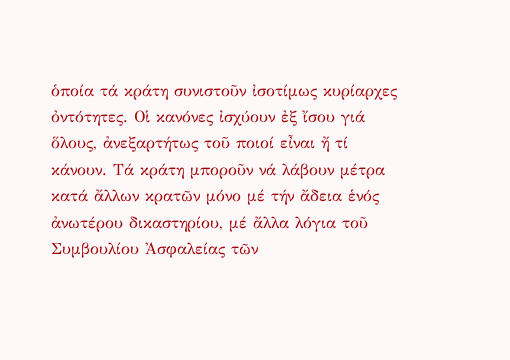ὁποία τά κράτη συνιστοῦν ἰσοτίμως κυρίαρχες ὀντότητες. Οἱ κανόνες ἰσχύουν ἐξ ἴσου γιά ὅλους, ἀνεξαρτήτως τοῦ ποιοί εἶναι ἤ τί κάνουν. Τά κράτη μποροῦν νά λάβουν μέτρα κατά ἄλλων κρατῶν μόνο μέ τήν ἄδεια ἑνός ἀνωτέρου δικαστηρίου, μέ ἄλλα λόγια τοῦ Συμβουλίου Ἀσφαλείας τῶν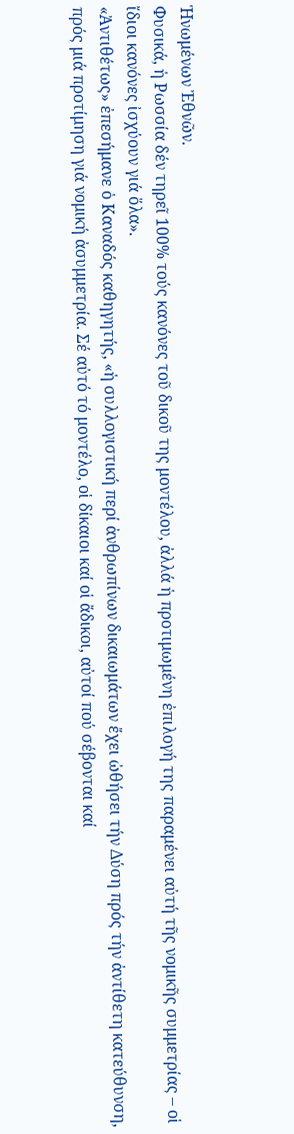Ἡνωμένων Ἐθνῶν.
Φυσικά, ἡ Ρωσσία δέν τηρεῖ 100% τούς κανόνες τοῦ δικοῦ της μοντέλου, ἀλλά ἡ προτιμωμένη ἐπιλογή της παραμένει αὐτή τῆς νομικῆς συμμετρίας – οἱ ἴδιοι κανόνες ἰσχύουν γιά ὅλα».
«Ἀντιθέτως» ἐπεσήμανε ὁ Καναδός καθηγητής, «ἡ συλλογιστική περί ἀνθρωπίνων δικαιωμάτων ἔχει ὠθήσει τήν Δύση πρός τήν ἀντίθετη κατεύθυνση, πρός μιά προτίμηση γιά νομική ἀσυμμετρία. Σέ αὐτό τό μοντέλο, οἱ δίκαιοι καί οἱ ἄδικοι, αὐτοί πού σέβονται καί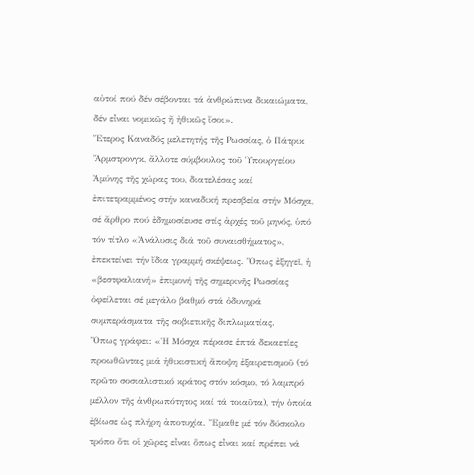αὐτοί πού δέν σέβονται τά ἀνθρώπινα δικαιώματα, δέν εἶναι νομικῶς ἤ ἠθικῶς ἴσοι».
Ἕτερος Καναδός μελετητής τῆς Ρωσσίας, ὁ Πάτρικ Ἄρμστρονγκ, ἄλλοτε σύμβουλος τοῦ Ὑπουργείου Ἀμύνης τῆς χώρας του, διατελέσας καί ἐπιτετραμμένος στήν καναδική πρεσβεία στήν Μόσχα, σέ ἄρθρο πού ἐδημοσίευσε στίς ἀρχές τοῦ μηνός, ὑπό τόν τίτλο «Ἀνάλυσις διά τοῦ συναισθήματος», ἐπεκτείνει τήν ἴδια γραμμή σκέψεως. Ὅπως ἐξηγεῖ, ἡ «βεστφαλιανή» ἐπιμονή τῆς σημερινῆς Ρωσσίας ὀφείλεται σέ μεγάλο βαθμό στά ὀδυνηρά συμπεράσματα τῆς σοβιετικῆς διπλωματίας.
Ὅπως γράφει: «Ἡ Μόσχα πέρασε ἑπτά δεκαετίες προωθῶντας μιά ἠθικιστική ἄποψη ἐξαιρετισμοῦ (τό πρῶτο σοσιαλιστικό κράτος στόν κόσμο, τό λαμπρό μέλλον τῆς ἀνθρωπότητος καί τά τοιαῦτα), τήν ὁποία ἐβίωσε ὡς πλήρη ἀποτυχία. Ἔμαθε μέ τόν δύσκολο τρόπο ὅτι οἱ χῶρες εἶναι ὅπως εἶναι καί πρέπει νά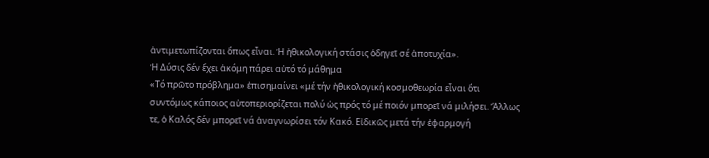ἀντιμετωπίζονται ὅπως εἶναι. Ἡ ἠθικολογική στάσις ὁδηγεῖ σέ ἀποτυχία».
Ἡ Δύσις δέν ἔχει ἀκόμη πάρει αὐτό τό μάθημα
«Τό πρῶτο πρόβλημα» ἐπισημαίνει «μέ τήν ἠθικολογική κοσμοθεωρία εἶναι ὅτι συντόμως κάποιος αὐτοπεριορίζεται πολύ ὡς πρός τό μέ ποιόν μπορεῖ νά μιλήσει. Ἄλλως τε, ὁ Καλός δέν μπορεῖ νά ἀναγνωρίσει τόν Κακό. Εἰδικῶς μετά τήν ἐφαρμογή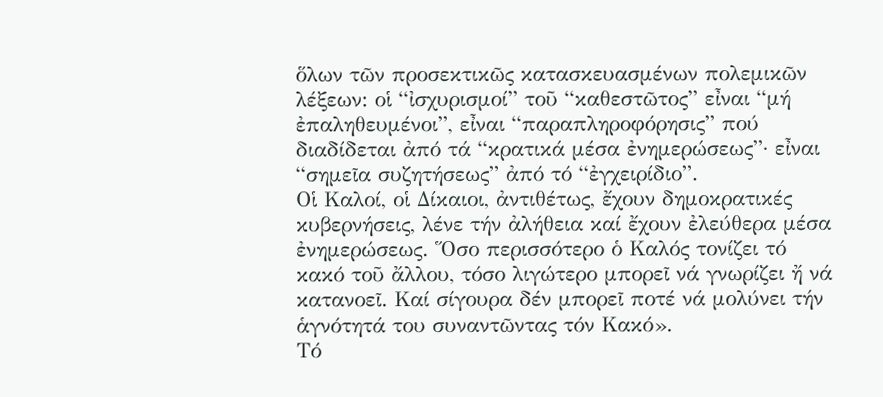ὅλων τῶν προσεκτικῶς κατασκευασμένων πολεμικῶν λέξεων: οἱ “ἰσχυρισμοί” τοῦ “καθεστῶτος” εἶναι “μή ἐπαληθευμένοι”, εἶναι “παραπληροφόρησις” πού διαδίδεται ἀπό τά “κρατικά μέσα ἐνημερώσεως”· εἶναι “σημεῖα συζητήσεως” ἀπό τό “ἐγχειρίδιο”.
Οἱ Καλοί, οἱ Δίκαιοι, ἀντιθέτως, ἔχουν δημοκρατικές κυβερνήσεις, λένε τήν ἀλήθεια καί ἔχουν ἐλεύθερα μέσα ἐνημερώσεως. Ὅσο περισσότερο ὁ Καλός τονίζει τό κακό τοῦ ἄλλου, τόσο λιγώτερο μπορεῖ νά γνωρίζει ἤ νά κατανοεῖ. Καί σίγουρα δέν μπορεῖ ποτέ νά μολύνει τήν ἁγνότητά του συναντῶντας τόν Κακό».
Τό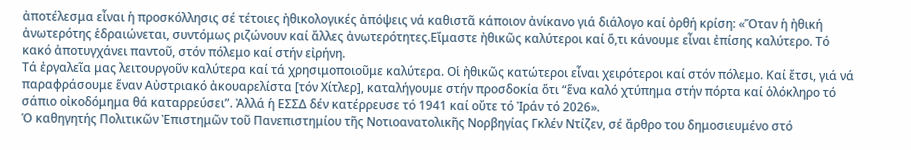ἀποτέλεσμα εἶναι ἡ προσκόλλησις σέ τέτοιες ἠθικολογικές ἀπόψεις νά καθιστᾶ κάποιον ἀνίκανο γιά διάλογο καί ὀρθή κρίση: «Ὅταν ἡ ἠθική ἀνωτερότης ἑδραιώνεται, συντόμως ριζώνουν καί ἄλλες ἀνωτερότητες.Εἴμαστε ἠθικῶς καλύτεροι καί ὅ,τι κάνουμε εἶναι ἐπίσης καλύτερο. Τό κακό ἀποτυγχάνει παντοῦ, στόν πόλεμο καί στήν εἰρήνη.
Τά ἐργαλεῖα μας λειτουργοῦν καλύτερα καί τά χρησιμοποιοῦμε καλύτερα. Οἱ ἠθικῶς κατώτεροι εἶναι χειρότεροι καί στόν πόλεμο. Καί ἔτσι, γιά νά παραφράσουμε ἕναν Αὐστριακό ἀκουαρελίστα [τόν Χίτλερ], καταλήγουμε στήν προσδοκία ὅτι “ἕνα καλό χτύπημα στήν πόρτα καί ὁλόκληρο τό σάπιο οἰκοδόμημα θά καταρρεύσει”. Ἀλλά ἡ ΕΣΣΔ δέν κατέρρευσε τό 1941 καί οὔτε τό Ἰράν τό 2026».
Ὁ καθηγητής Πολιτικῶν Ἐπιστημῶν τοῦ Πανεπιστημίου τῆς Νοτιοανατολικῆς Νορβηγίας Γκλέν Ντίζεν, σέ ἄρθρο του δημοσιευμένο στό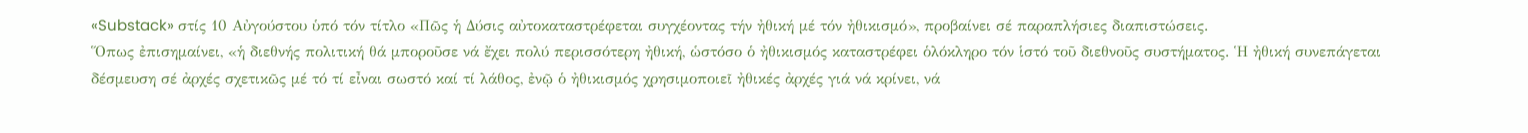«Substack» στίς 10 Αὐγούστου ὑπό τόν τίτλο «Πῶς ἡ Δύσις αὐτοκαταστρέφεται συγχέοντας τήν ἠθική μέ τόν ἠθικισμό», προβαίνει σέ παραπλήσιες διαπιστώσεις.
Ὅπως ἐπισημαίνει, «ἡ διεθνής πολιτική θά μποροῦσε νά ἔχει πολύ περισσότερη ἠθική, ὡστόσο ὁ ἠθικισμός καταστρέφει ὁλόκληρο τόν ἱστό τοῦ διεθνοῦς συστήματος. Ἡ ἠθική συνεπάγεται δέσμευση σέ ἀρχές σχετικῶς μέ τό τί εἶναι σωστό καί τί λάθος, ἐνῷ ὁ ἠθικισμός χρησιμοποιεῖ ἠθικές ἀρχές γιά νά κρίνει, νά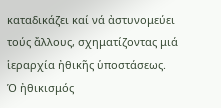καταδικάζει καί νά ἀστυνομεύει τούς ἄλλους, σχηματίζοντας μιά ἱεραρχία ἠθικῆς ὑποστάσεως.
Ὁ ἠθικισμός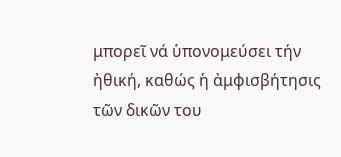μπορεῖ νά ὑπονομεύσει τήν ἠθική, καθώς ἡ ἀμφισβήτησις τῶν δικῶν του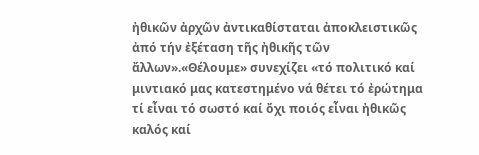ἠθικῶν ἀρχῶν ἀντικαθίσταται ἀποκλειστικῶς ἀπό τήν ἐξέταση τῆς ἠθικῆς τῶν ἄλλων».«Θέλουμε» συνεχίζει «τό πολιτικό καί μιντιακό μας κατεστημένο νά θέτει τό ἐρώτημα τί εἶναι τό σωστό καί ὄχι ποιός εἶναι ἠθικῶς καλός καί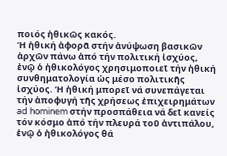ποιός ἠθικῶς κακός.
Ἡ ἠθική ἀφορᾶ στήν ἀνύψωση βασικῶν ἀρχῶν πάνω ἀπό τήν πολιτική ἰσχύος, ἐνῷ ὁ ἠθικολόγος χρησιμοποιεῖ τήν ἠθική συνθηματολογία ὡς μέσο πολιτικῆς ἰσχύος. Ἡ ἠθική μπορεῖ νά συνεπάγεται τήν ἀποφυγή τῆς χρήσεως ἐπιχειρημάτων ad hominem στήν προσπάθεια νά δεῖ κανείς τόν κόσμο ἀπό τήν πλευρά τοῦ ἀντιπάλου, ἐνῷ ὁ ἠθικολόγος θά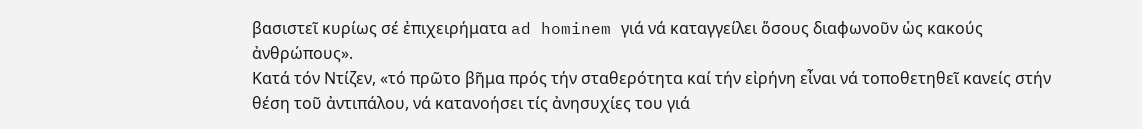βασιστεῖ κυρίως σέ ἐπιχειρήματα ad hominem γιά νά καταγγείλει ὅσους διαφωνοῦν ὡς κακούς ἀνθρώπους».
Κατά τόν Ντίζεν, «τό πρῶτο βῆμα πρός τήν σταθερότητα καί τήν εἰρήνη εἶναι νά τοποθετηθεῖ κανείς στήν θέση τοῦ ἀντιπάλου, νά κατανοήσει τίς ἀνησυχίες του γιά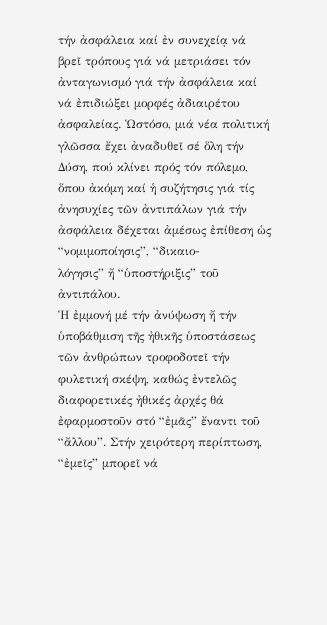τήν ἀσφάλεια καί ἐν συνεχείᾳ νά βρεῖ τρόπους γιά νά μετριάσει τόν ἀνταγωνισμό γιά τήν ἀσφάλεια καί νά ἐπιδιώξει μορφές ἀδιαιρέτου ἀσφαλείας. Ὡστόσο, μιά νέα πολιτική γλῶσσα ἔχει ἀναδυθεῖ σέ ὅλη τήν Δύση, πού κλίνει πρός τόν πόλεμο, ὅπου ἀκόμη καί ἡ συζήτησις γιά τίς ἀνησυχίες τῶν ἀντιπάλων γιά τήν ἀσφάλεια δέχεται ἀμέσως ἐπίθεση ὡς “νομιμοποίησις”, “δικαιο-
λόγησις” ἤ “ὑποστήριξις” τοῦ ἀντιπάλου.
Ἡ ἐμμονή μέ τήν ἀνύψωση ἤ τήν ὑποβάθμιση τῆς ἠθικῆς ὑποστάσεως τῶν ἀνθρώπων τροφοδοτεῖ τήν φυλετική σκέψη, καθώς ἐντελῶς διαφορετικές ἠθικές ἀρχές θά ἐφαρμοστοῦν στό “ἐμᾶς” ἔναντι τοῦ “ἄλλου”. Στήν χειρότερη περίπτωση, “ἐμεῖς” μπορεῖ νά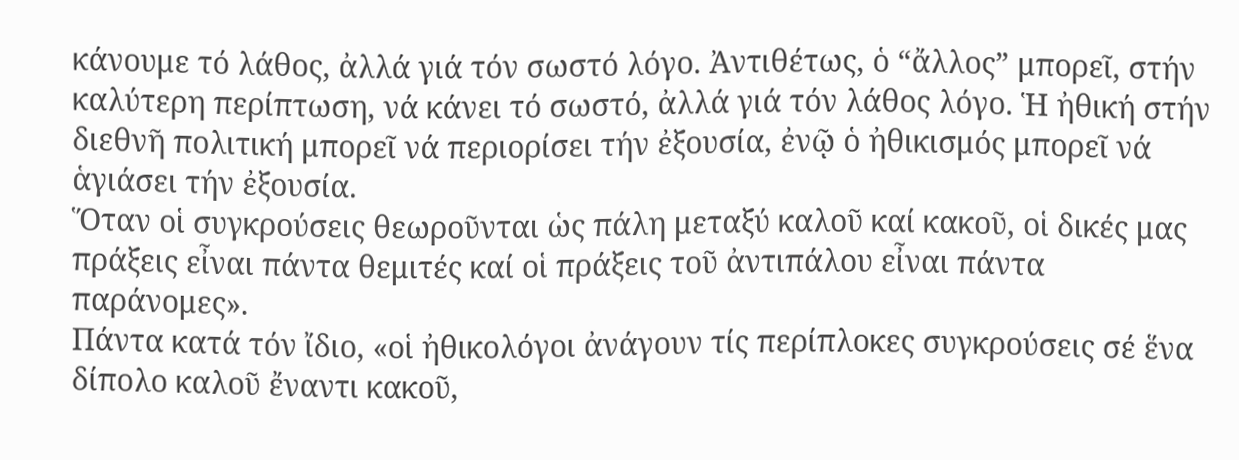κάνουμε τό λάθος, ἀλλά γιά τόν σωστό λόγο. Ἀντιθέτως, ὁ “ἄλλος” μπορεῖ, στήν καλύτερη περίπτωση, νά κάνει τό σωστό, ἀλλά γιά τόν λάθος λόγο. Ἡ ἠθική στήν διεθνῆ πολιτική μπορεῖ νά περιορίσει τήν ἐξουσία, ἐνῷ ὁ ἠθικισμός μπορεῖ νά ἁγιάσει τήν ἐξουσία.
Ὅταν οἱ συγκρούσεις θεωροῦνται ὡς πάλη μεταξύ καλοῦ καί κακοῦ, οἱ δικές μας πράξεις εἶναι πάντα θεμιτές καί οἱ πράξεις τοῦ ἀντιπάλου εἶναι πάντα παράνομες».
Πάντα κατά τόν ἴδιο, «οἱ ἠθικολόγοι ἀνάγουν τίς περίπλοκες συγκρούσεις σέ ἕνα δίπολο καλοῦ ἔναντι κακοῦ,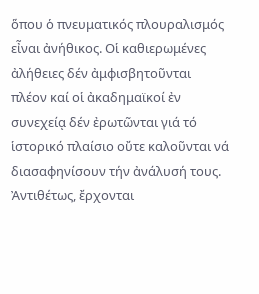ὅπου ὁ πνευματικός πλουραλισμός εἶναι ἀνήθικος. Οἱ καθιερωμένες ἀλήθειες δέν ἀμφισβητοῦνται πλέον καί οἱ ἀκαδημαϊκοί ἐν συνεχείᾳ δέν ἐρωτῶνται γιά τό ἱστορικό πλαίσιο οὔτε καλοῦνται νά διασαφηνίσουν τήν ἀνάλυσή τους.
Ἀντιθέτως, ἔρχονται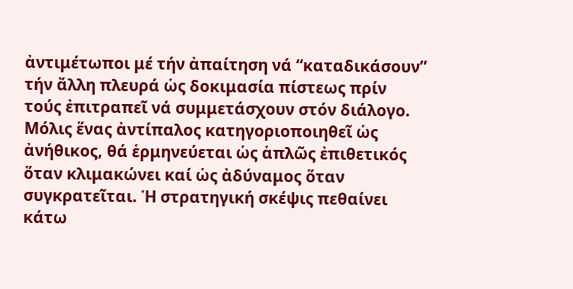ἀντιμέτωποι μέ τήν ἀπαίτηση νά “καταδικάσουν” τήν ἄλλη πλευρά ὡς δοκιμασία πίστεως πρίν τούς ἐπιτραπεῖ νά συμμετάσχουν στόν διάλογο. Μόλις ἕνας ἀντίπαλος κατηγοριοποιηθεῖ ὡς ἀνήθικος, θά ἑρμηνεύεται ὡς ἁπλῶς ἐπιθετικός ὅταν κλιμακώνει καί ὡς ἀδύναμος ὅταν συγκρατεῖται. Ἡ στρατηγική σκέψις πεθαίνει κάτω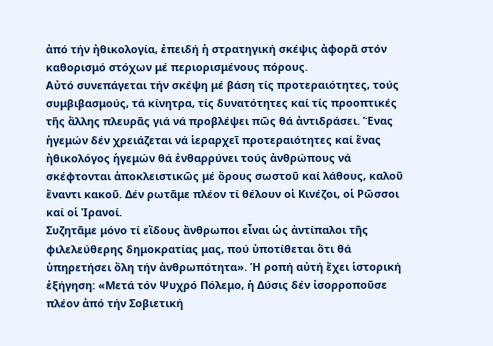ἀπό τήν ἠθικολογία, ἐπειδή ἡ στρατηγική σκέψις ἀφορᾶ στόν καθορισμό στόχων μέ περιορισμένους πόρους.
Αὐτό συνεπάγεται τήν σκέψη μέ βάση τίς προτεραιότητες, τούς συμβιβασμούς, τά κίνητρα, τίς δυνατότητες καί τίς προοπτικές τῆς ἄλλης πλευρᾶς γιά νά προβλέψει πῶς θά ἀντιδράσει. Ἕνας ἡγεμών δέν χρειάζεται νά ἱεραρχεῖ προτεραιότητες καί ἕνας ἠθικολόγος ἡγεμών θά ἐνθαρρύνει τούς ἀνθρώπους νά σκέφτονται ἀποκλειστικῶς μέ ὅρους σωστοῦ καί λάθους, καλοῦ ἔναντι κακοῦ. Δέν ρωτᾶμε πλέον τί θέλουν οἱ Κινέζοι, οἱ Ρῶσσοι καί οἱ Ἰρανοί.
Συζητᾶμε μόνο τί εἴδους ἄνθρωποι εἶναι ὡς ἀντίπαλοι τῆς φιλελεύθερης δημοκρατίας μας, πού ὑποτίθεται ὅτι θά ὑπηρετήσει ὅλη τήν ἀνθρωπότητα». Ἡ ροπή αὐτή ἔχει ἱστορική ἐξήγηση: «Μετά τόν Ψυχρό Πόλεμο, ἡ Δύσις δέν ἰσορροποῦσε πλέον ἀπό τήν Σοβιετική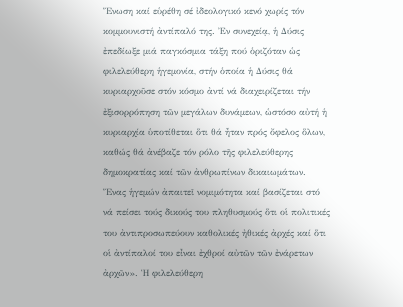Ἕνωση καί εὑρέθη σέ ἰδεολογικό κενό χωρίς τόν κομμουνιστή ἀντίπαλό της. Ἐν συνεχείᾳ, ἡ Δύσις ἐπεδίωξε μιά παγκόσμια τάξη πού ὁριζόταν ὡς φιλελεύθερη ἡγεμονία, στήν ὁποία ἡ Δύσις θά κυριαρχοῦσε στόν κόσμο ἀντί νά διαχειρίζεται τήν ἐξισορρόπηση τῶν μεγάλων δυνάμεων, ὡστόσο αὐτή ἡ κυριαρχία ὑποτίθεται ὅτι θά ἦταν πρός ὄφελος ὅλων, καθώς θά ἀνέβαζε τόν ρόλο τῆς φιλελεύθερης δημοκρατίας καί τῶν ἀνθρωπίνων δικαιωμάτων.
Ἕνας ἡγεμών ἀπαιτεῖ νομιμότητα καί βασίζεται στό νά πείσει τούς δικούς του πληθυσμούς ὅτι οἱ πολιτικές του ἀντιπροσωπεύουν καθολικές ἠθικές ἀρχές καί ὅτι οἱ ἀντίπαλοί του εἶναι ἐχθροί αὐτῶν τῶν ἐνάρετων ἀρχῶν». Ἡ φιλελεύθερη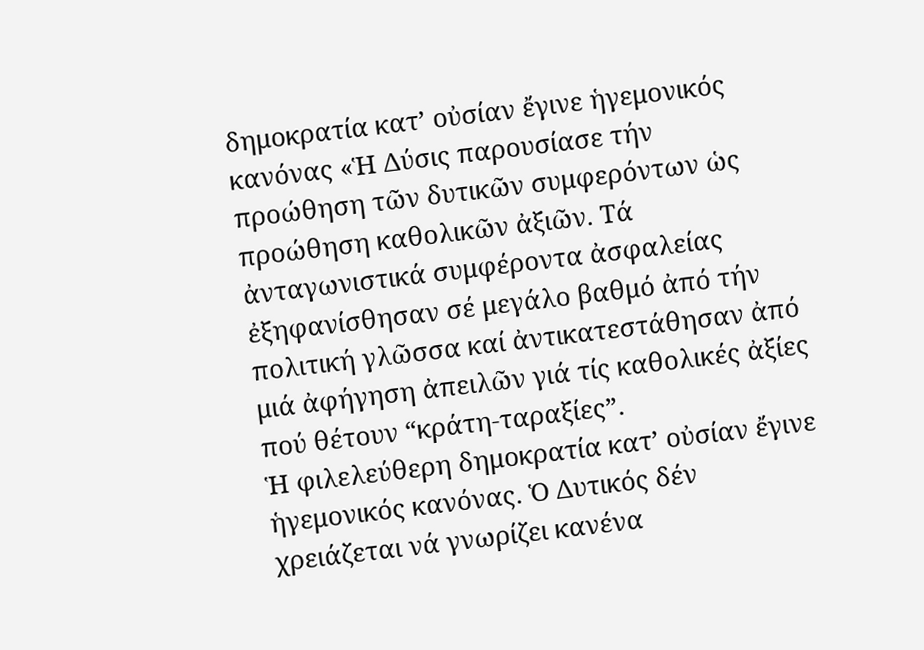δημοκρατία κατ’ οὐσίαν ἔγινε ἡγεμονικός κανόνας «Ἡ Δύσις παρουσίασε τήν προώθηση τῶν δυτικῶν συμφερόντων ὡς προώθηση καθολικῶν ἀξιῶν. Τά ἀνταγωνιστικά συμφέροντα ἀσφαλείας ἐξηφανίσθησαν σέ μεγάλο βαθμό ἀπό τήν πολιτική γλῶσσα καί ἀντικατεστάθησαν ἀπό μιά ἀφήγηση ἀπειλῶν γιά τίς καθολικές ἀξίες πού θέτουν “κράτη-ταραξίες”.
Ἡ φιλελεύθερη δημοκρατία κατ’ οὐσίαν ἔγινε ἡγεμονικός κανόνας. Ὁ Δυτικός δέν χρειάζεται νά γνωρίζει κανένα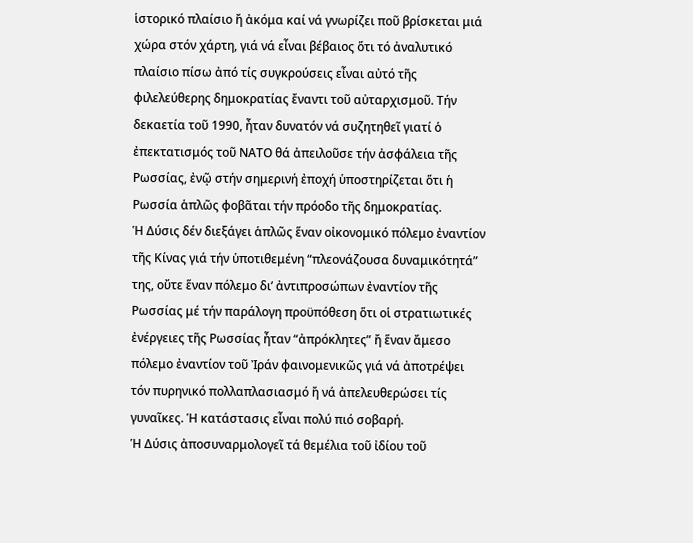ἱστορικό πλαίσιο ἤ ἀκόμα καί νά γνωρίζει ποῦ βρίσκεται μιά χώρα στόν χάρτη, γιά νά εἶναι βέβαιος ὅτι τό ἀναλυτικό πλαίσιο πίσω ἀπό τίς συγκρούσεις εἶναι αὐτό τῆς φιλελεύθερης δημοκρατίας ἔναντι τοῦ αὐταρχισμοῦ. Τήν δεκαετία τοῦ 1990, ἦταν δυνατόν νά συζητηθεῖ γιατί ὁ ἐπεκτατισμός τοῦ ΝΑΤΟ θά ἀπειλοῦσε τήν ἀσφάλεια τῆς Ρωσσίας, ἐνῷ στήν σημερινή ἐποχή ὑποστηρίζεται ὅτι ἡ Ρωσσία ἁπλῶς φοβᾶται τήν πρόοδο τῆς δημοκρατίας.
Ἡ Δύσις δέν διεξάγει ἁπλῶς ἕναν οἰκονομικό πόλεμο ἐναντίον τῆς Κίνας γιά τήν ὑποτιθεμένη “πλεονάζουσα δυναμικότητά” της, οὔτε ἕναν πόλεμο δι’ ἀντιπροσώπων ἐναντίον τῆς Ρωσσίας μέ τήν παράλογη προϋπόθεση ὅτι οἱ στρατιωτικές ἐνέργειες τῆς Ρωσσίας ἦταν “ἀπρόκλητες” ἤ ἕναν ἄμεσο πόλεμο ἐναντίον τοῦ Ἰράν φαινομενικῶς γιά νά ἀποτρέψει τόν πυρηνικό πολλαπλασιασμό ἤ νά ἀπελευθερώσει τίς γυναῖκες. Ἡ κατάστασις εἶναι πολύ πιό σοβαρή.
Ἡ Δύσις ἀποσυναρμολογεῖ τά θεμέλια τοῦ ἰδίου τοῦ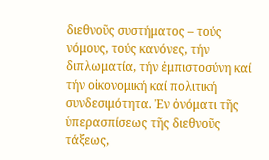διεθνοῦς συστήματος – τούς νόμους, τούς κανόνες, τήν διπλωματία, τήν ἐμπιστοσύνη καί τήν οἰκονομική καί πολιτική συνδεσιμότητα. Ἐν ὀνόματι τῆς ὑπερασπίσεως τῆς διεθνοῦς τάξεως,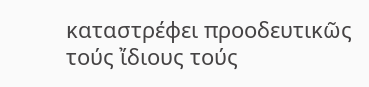καταστρέφει προοδευτικῶς τούς ἴδιους τούς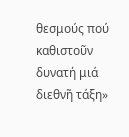θεσμούς πού καθιστοῦν δυνατή μιά διεθνῆ τάξη»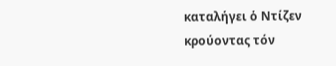καταλήγει ὁ Ντίζεν κρούοντας τόν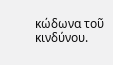κώδωνα τοῦ κινδύνου.